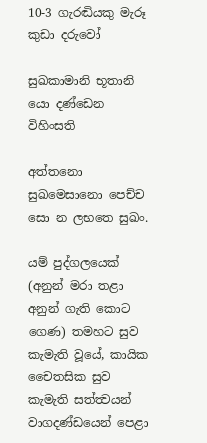10-3 ගැරඬියකු මැරූ කුඩා දරුවෝ

සුඛකාමානි භූතානි යො දණ්ඩෙන විහිංසති

අත්තනො සුඛමෙසානො පෙච්ච සො න ලභතෙ සුඛං.

යම් පුද්ගලයෙක් (අනුන් මරා තළා අනුන් ගැති කොට ගෙණ) තමහට සුව කැමැති වූයේ, කායික චෛතසික සුව කැමැති සත්ත්‍වයන් වාගදණ්ඩයෙන් පෙළා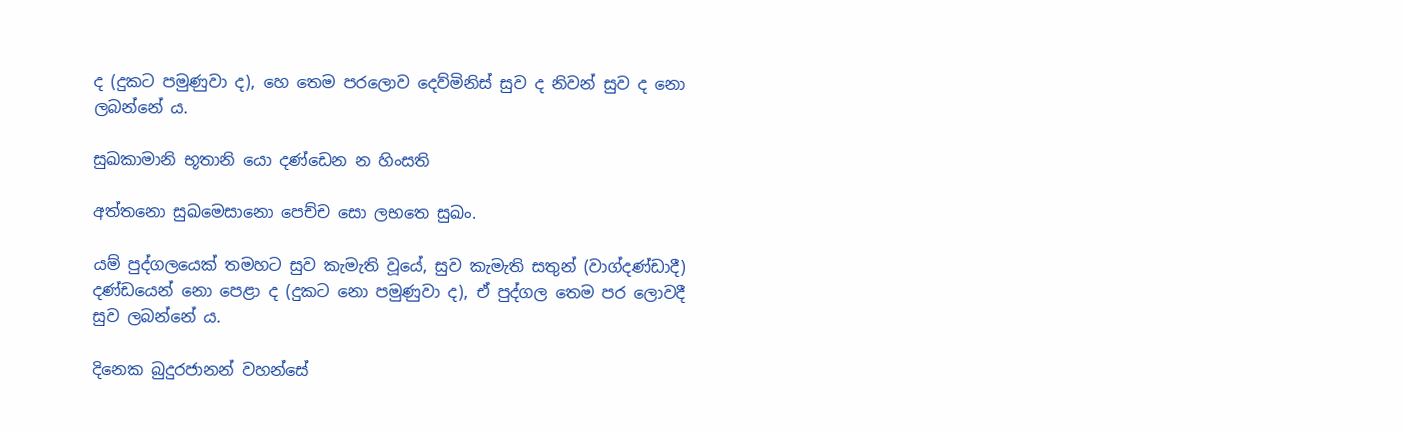ද (දුකට පමුණුවා ද), හෙ තෙම පරලොව දෙව්මිනිස් සුව ද නිවන් සුව ද නො ලබන්නේ ය.

සුඛකාමානි භූතානි යො දණ්ඩෙන න හිංසති

අත්තනො සුඛමෙසානො පෙච්ච සො ලභතෙ සුඛං.

යම් පුද්ගලයෙක් තමහට සුව කැමැති වූයේ, සුව කැමැති සතුන් (වාග්දණ්ඩාදී) දණ්ඩයෙන් නො පෙළා ද (දුකට නො පමුණුවා ද), ඒ පුද්ගල තෙම පර ලොවදී සුව ලබන්නේ ය.

දිනෙක බුදුරජානන් වහන්සේ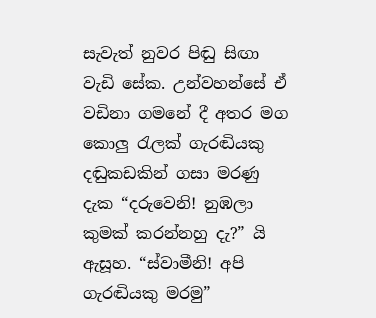සැවැත් නුවර පිඬු සිඟා වැඩි සේක. උන්වහන්සේ ඒ වඩිනා ගමනේ දී අතර මග කොලු රැලක් ගැරඬියකු දඬුකඩකින් ගසා මරණු දැක “දරුවෙනි! නුඹලා කුමක් කරන්නහු දැ?” යි ඇසූහ. “ස්වාමීනි! අපි ගැරඬියකු මරමු”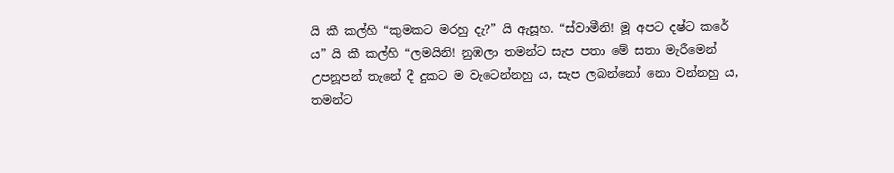යි කී කල්හි “කුමකට මරහු දැ?” යි ඇසූහ. “ස්වාමීනි! මූ අපට දෂ්ට කරේ ය” යි කී කල්හි “ලමයිනි! නුඹලා තමන්ට සැප පතා මේ සතා මැරීමෙන් උපනූපන් තැනේ දී දුකට ම වැටෙන්නහු ය, සැප ලබන්නෝ නො වන්නහු ය, තමන්ට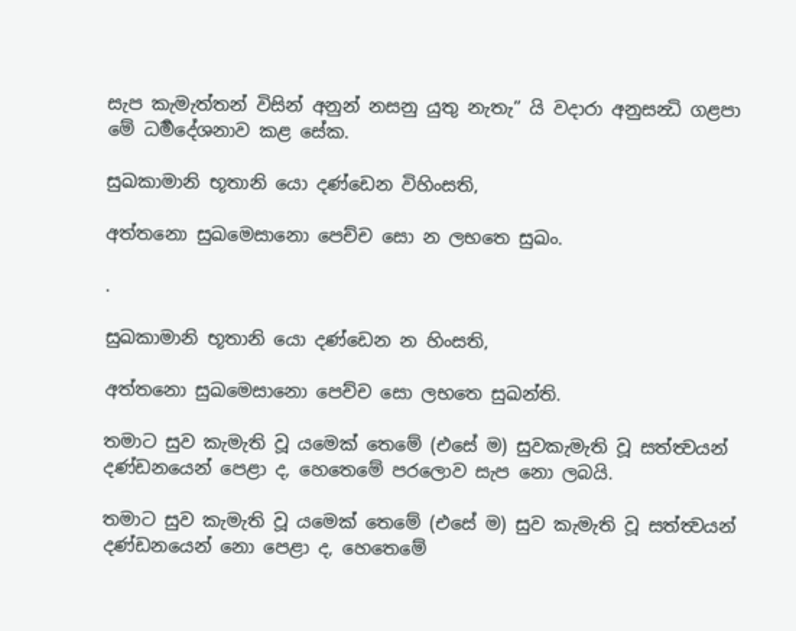සැප කැමැත්තන් විසින් අනුන් නසනු යුතු නැතැ” යි වදාරා අනුසන්‍ධි ගළපා මේ ධර්‍මදේශනාව කළ සේක.

සුඛකාමානි භූතානි යො දණ්ඩෙන විහිංසති,

අත්තනො සුඛමෙසානො පෙච්ච සො න ලභතෙ සුඛං.

.

සුඛකාමානි භූතානි යො දණ්ඩෙන න හිංසති,

අත්තනො සුඛමෙසානො පෙච්ච සො ලභතෙ සුඛන්ති.

තමාට සුව කැමැති වූ යමෙක් තෙමේ (එසේ ම) සුවකැමැති වූ සත්ත්‍වයන් දණ්ඩනයෙන් පෙළා ද, හෙතෙමේ පරලොව සැප නො ලබයි.

තමාට සුව කැමැති වූ යමෙක් තෙමේ (එසේ ම) සුව කැමැති වූ සත්ත්‍වයන් දණ්ඩනයෙන් නො පෙළා ද, හෙතෙමේ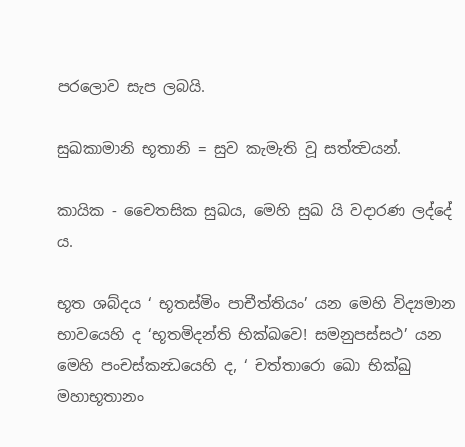පරලොව සැප ලබයි.

සුඛකාමානි භූතානි = සුව කැමැති වූ සත්ත්‍වයන්.

කායික - චෛතසික සුඛය, මෙහි සුඛ යි වදාරණ ලද්දේ ය.

භූත ශබ්දය ‘ භූතස්මිං පාචීත්තියං’ යන මෙහි විද්‍යමාන භාවයෙහි ද ‘භූතමිදන්ති භික්ඛවෙ! සමනුපස්සථ’ යන මෙහි පංචස්කන්‍ධයෙහි ද, ‘ චත්තාරො ඛො භික්ඛු මහාභූතානං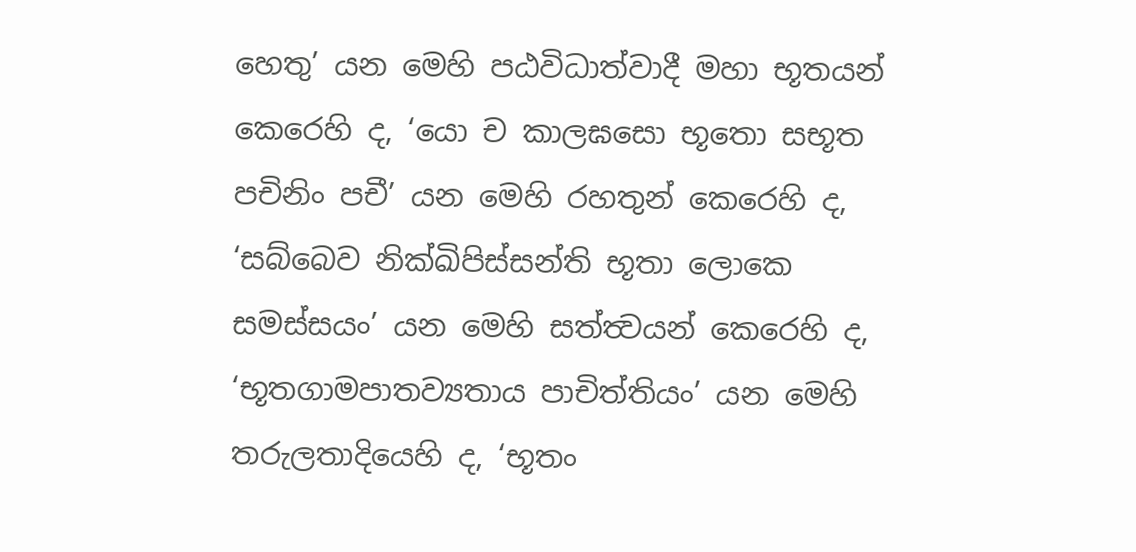හෙතු’ යන මෙහි පඨවිධාත්වාදී මහා භූතයන් කෙරෙහි ද, ‘යො ච කාලඝසො භූතො සභූත පචිනිං පචී’ යන මෙහි රහතුන් කෙරෙහි ද, ‘සබ්බෙව නික්ඛිපිස්සන්ති භූතා ලොකෙ සමස්සයං’ යන මෙහි සත්ත්‍වයන් කෙරෙහි ද, ‘භූතගාමපාතව්‍යතාය පාචිත්තියං’ යන මෙහි තරුලතාදියෙහි ද, ‘භූතං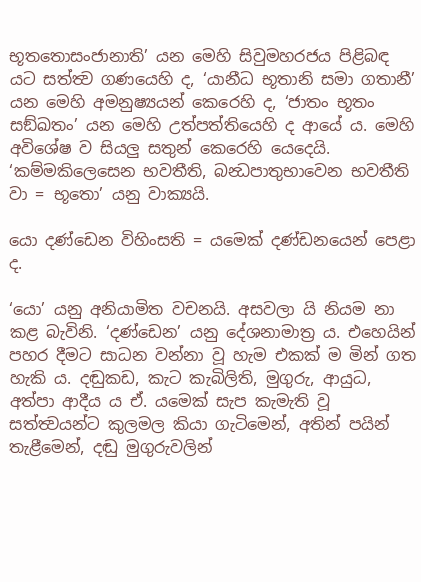භූතතොසංජානාති’ යන මෙහි සිවුමහරජය පිළිබඳ යට සත්ත්‍ව ගණයෙහි ද, ‘යානීධ භූතානි සමා ගතානී’ යන මෙහි අමනුෂ්‍යයන් කෙරෙහි ද, ‘ජාතං භූතං සඞ්ඛතං’ යන මෙහි උත්පත්තියෙහි ද ආයේ ය. මෙහි අවිශේෂ ව සියලු සතුන් කෙරෙහි යෙදෙයි. ‘කම්මකිලෙසෙන භවතීති, බන්‍ධපාතුභාවෙන භවතීති වා = භූතො’ යනු වාක්‍යයි.

යො දණ්ඩෙන විහිංසති = යමෙක් දණ්ඩනයෙන් පෙළා ද.

‘යො’ යනු අනියාමිත වචනයි. අසවලා යි නියම නා කළ බැවිනි. ‘දණ්ඩෙන’ යනු දේශනාමාත්‍ර ය. එහෙයින් පහර දීමට සාධන වන්නා වූ හැම එකක් ම මින් ගත හැකි ය. දඬුකඩ, කැට කැබිලිති, මුගුරු, ආයුධ, අත්පා ආදීය ය ඒ. යමෙක් සැප කැමැති වූ සත්ත්‍වයන්ට කුලමල කියා ගැටිමෙන්, අතින් පයින් තැළීමෙන්, දඬු මුගුරුවලින්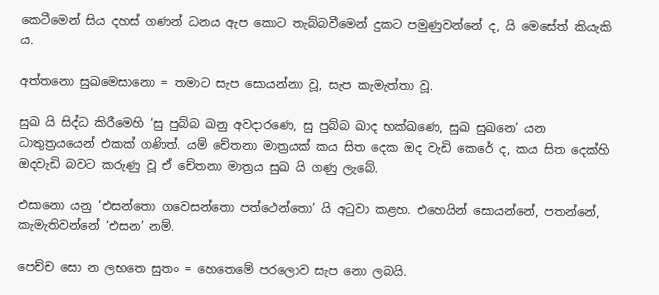කෙටීමෙන් සිය දහස් ගණන් ධනය ඇප කොට තැබ්බවීමෙන් දුකට පමුණුවන්නේ ද, යි මෙසේත් කියැකි ය.

අත්තනො සුඛමෙසානො = තමාට සැප සොයන්නා වූ, සැප කැමැත්තා වූ.

සුඛ යි සිද්ධ කිරීමෙහි ‘සු පුබ්බ ඛනු අවදාරණෙ, සු පුබ්බ ඛාද භක්ඛණෙ, සුඛ සුඛනෙ’ යන ධාතුත්‍රයයෙන් එකක් ගණිත්. යම් චේතනා මාත්‍රයක් කය සිත දෙක ඔද වැඩි කෙරේ ද, කය සිත දෙක්හි ඔදවැඩි බවට කරුණු වූ ඒ චේතනා මාත්‍රය සුඛ යි ගණු ලැබේ.

එසානො යනු ‘එසන්තො ගවෙසන්තො පත්ථෙන්තො’ යි අටුවා කළහ. එහෙයින් සොයන්නේ, පතන්නේ, කැමැතිවන්නේ ‘එසන’ නම්.

පෙච්ච සො න ලභතෙ සුතං = හෙතෙමේ පරලොව සැප නො ලබයි.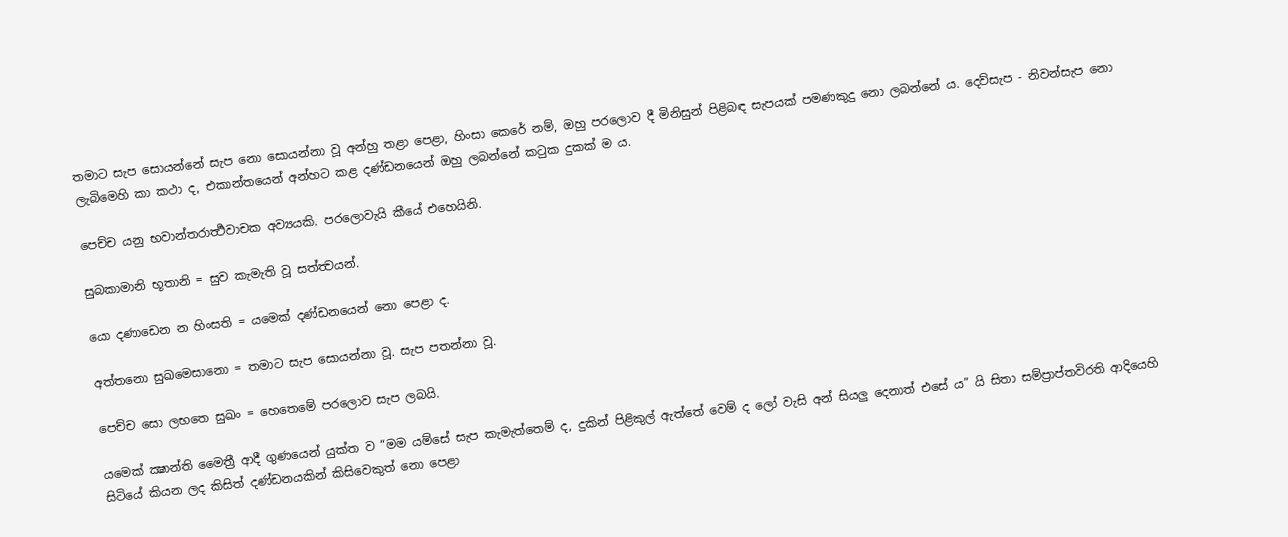තමාට සැප සොයන්නේ සැප නො සොයන්නා වූ අන්හු තළා පෙළා, හිංසා කෙරේ නම්, ඔහු පරලොව දී මිනිසුන් පිළිබඳ සැපයක් පමණකුදු නො ලබන්නේ ය. දෙව්සැප - නිවන්සැප නො ලැබිමෙහි කා කථා ද, එකාන්තයෙන් අන්හට කළ දණ්ඩනයෙන් ඔහු ලබන්නේ කටුක දුකක් ම ය.

පෙච්ච යනු භවාන්තරාර්‍ත්‍ථවාචක අව්‍යයකි. පරලොවැයි කීයේ එහෙයිනි.

සුබකාමානි භූතානි = සුව කැමැති වූ සත්ත්‍වයන්.

යො දණාඩෙන න හිංසති = යමෙක් දණ්ඩනයෙන් නො පෙළා ද.

අත්තනො සුඛමෙසානො = තමාට සැප සොයන්නා වූ. සැප පතන්නා වූ.

පෙච්ච සො ලභතෙ සුඛං = හෙතෙමේ පරලොව සැප ලබයි.

යමෙක් ක්‍ෂාන්ති මෛත්‍රී ආදී ගුණයෙන් යුක්ත ව “මම යම්සේ සැප කැමැත්තෙම් ද, දුකින් පිළිකුල් ඇත්තේ වෙම් ද ලෝ වැසි අන් සියලු දෙනාත් එසේ ය” යි සිතා සම්ප්‍රාප්තවිරති ආදියෙහි සිටියේ කියන ලද කිසිත් දණ්ඩනයකින් කිසිවෙකුත් නො පෙළා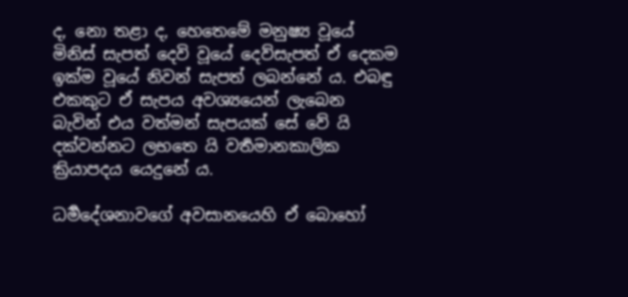ද, නො තළා ද, හෙතෙමේ මනුෂ්‍ය වූයේ මිනිස් සැපත් දෙවි වූයේ දෙව්සැපත් ඒ දෙකම ඉක්ම වූයේ නිවන් සැපත් ලබන්නේ ය. එබඳු එකකුට ඒ සැපය අවශ්‍යයෙන් ලැබෙන බැවින් එය වත්මන් සැපයක් සේ වේ යි දක්වන්නට ලභතෙ යි වර්‍තමානකාලික ක්‍රියාපදය යෙදුනේ ය.

ධර්‍මදේශනාවගේ අවසානයෙහි ඒ බොහෝ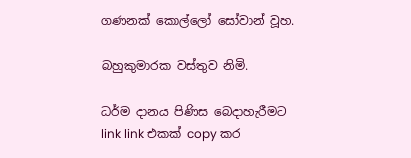ගණනක් කොල්ලෝ සෝවාන් වූහ.

බහුකුමාරක වස්තුව නිමි.

ධර්ම දානය පිණිස බෙදාහැරීමට link link එකක් copy කර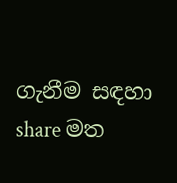ගැනීම සඳහා share මත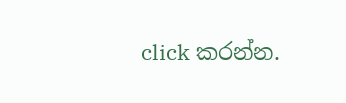click කරන්න.